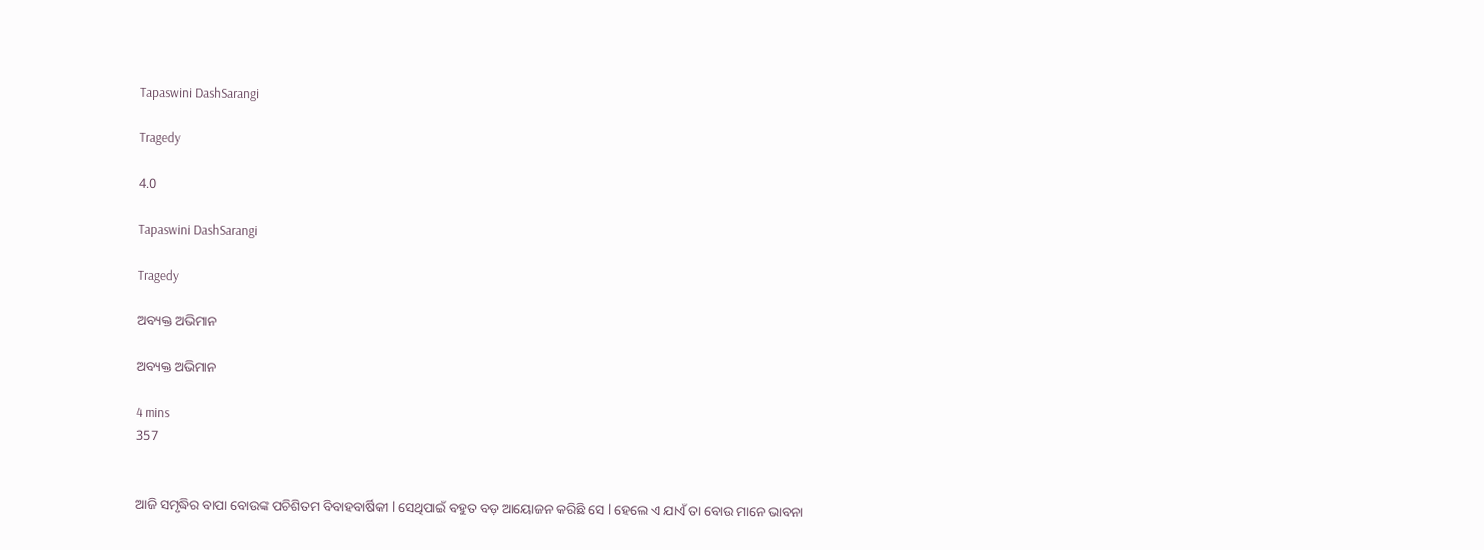Tapaswini DashSarangi

Tragedy

4.0

Tapaswini DashSarangi

Tragedy

ଅବ୍ୟକ୍ତ ଅଭିମାନ

ଅବ୍ୟକ୍ତ ଅଭିମାନ

4 mins
357


ଆଜି ସମୃଦ୍ଧିର ବାପା ବୋଉଙ୍କ ପଚିଶିତମ ବିବାହବାର୍ଷିକୀ l ସେଥିପାଇଁ ବହୁତ ବଡ଼ ଆୟୋଜନ କରିଛି ସେ l ହେଲେ ଏ ଯାଏଁ ତା ବୋଉ ମାନେ ଭାବନା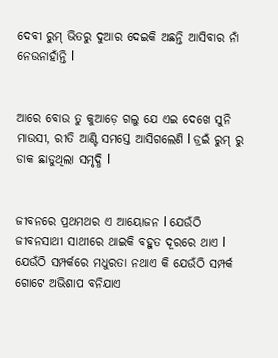ଦେବୀ ରୁମ୍ ଭିତରୁ ଦୁଆର ଦେଇକି ଅଛନ୍ତି ଆସିବାର ନାଁ ନେଉନାହାଁନ୍ତି l


ଆରେ ବୋଉ ତୁ କୁଆଡ଼େ ଗଲୁ ଯେ ଏଇ ଦେଖେ ସୁନି ମାଉସୀ, ରୀତି ଆଣ୍ଟି ସମସ୍ତେ ଆସିଗଲେଣି l ଡ୍ରଇଁ ରୁମ୍ ରୁ ଡାକ ଛାଡୁଥିଲା ସମୃଦ୍ଧି l


ଜୀବନରେ ପ୍ରଥମଥର ଏ ଆୟୋଜନ l ଯେଉଁଠି ଜୀବନସାଥୀ ସାଥୀରେ ଥାଇକି ବହୁତ ଦୂରରେ ଥାଏ l ଯେଉଁଠି ସମ୍ପର୍କରେ ମଧୁରତା ନଥାଏ କି ଯେଉଁଠି ସମ୍ପର୍କ ଗୋଟେ ଅଭିଶାପ ବନିଯାଏ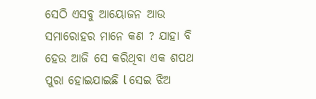ସେଠି ଏସବୁ ଆୟୋଜନ ଆଉ ସମାରୋହର ମାନେ କଣ ? ଯାହା ବି ହେଉ ଆଜି ସେ କରିଥିବା ଏକ ଶପଥ ପୁରା ହୋଇଯାଇଛି l ସେଇ ଝିଅ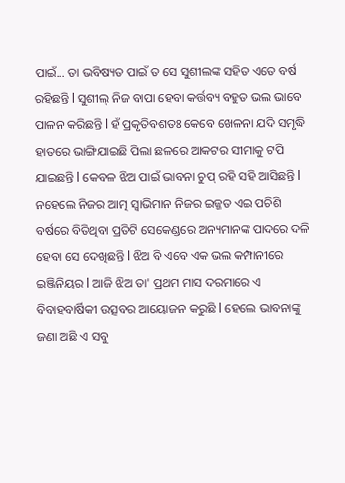ପାଇଁ... ତା ଭବିଷ୍ୟତ ପାଇଁ ତ ସେ ସୁଶୀଲଙ୍କ ସହିତ ଏତେ ବର୍ଷ ରହିଛନ୍ତି l ସୁଶୀଲ୍ ନିଜ ବାପା ହେବା କର୍ତ୍ତବ୍ୟ ବହୁତ ଭଲ ଭାବେ ପାଳନ କରିଛନ୍ତି l ହଁ ପ୍ରକୃତିବଶତଃ କେବେ ଖେଳନା ଯଦି ସମୃଦ୍ଧି ହାତରେ ଭାଙ୍ଗିଯାଇଛି ପିଲା ଛଳରେ ଆକଟର ସୀମାକୁ ଟପି ଯାଇଛନ୍ତି l କେବଳ ଝିଅ ପାଇଁ ଭାବନା ଚୁପ୍ ରହି ସହି ଆସିଛନ୍ତି l ନହେଲେ ନିଜର ଆତ୍ମ ସ୍ଵାଭିମାନ ନିଜର ଇଜ୍ଜତ ଏଇ ପଚିଶି ବର୍ଷରେ ବିତିଥିବା ପ୍ରତିଟି ସେକେଣ୍ଡରେ ଅନ୍ୟମାନଙ୍କ ପାଦରେ ଦଳି ହେବା ସେ ଦେଖିଛନ୍ତି l ଝିଅ ବି ଏବେ ଏକ ଭଲ କମ୍ପାନୀରେ ଇଞ୍ଜିନିୟର l ଆଜି ଝିଅ ତା' ପ୍ରଥମ ମାସ ଦରମାରେ ଏ ବିବାହବାର୍ଷିକୀ ଉତ୍ସବର ଆୟୋଜନ କରୁଛି l ହେଲେ ଭାବନାଙ୍କୁ ଜଣା ଅଛି ଏ ସବୁ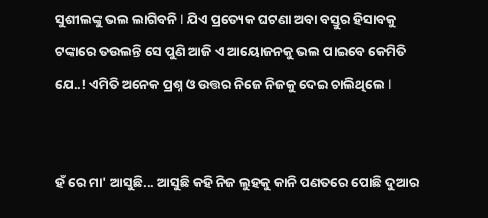ସୁଶୀଲଙ୍କୁ ଭଲ ଲାଗିବନି l ଯିଏ ପ୍ରତ୍ୟେକ ଘଟଣା ଅବା ବସ୍ତୁର ହିସାବକୁ ଟଙ୍କାରେ ତଉଲନ୍ତି ସେ ପୁଣି ଆଜି ଏ ଆୟୋଜନକୁ ଭଲ ପାଇବେ କେମିତି ଯେ..! ଏମିତି ଅନେକ ପ୍ରଶ୍ନ ଓ ଉତ୍ତର ନିଜେ ନିଜକୁ ଦେଇ ଚାଲିଥିଲେ l


ହଁ ରେ ମା' ଆସୁଛି... ଆସୁଛି କହି ନିଜ ଲୁହକୁ କାନି ପଣତରେ ପୋଛି ଦୁଆର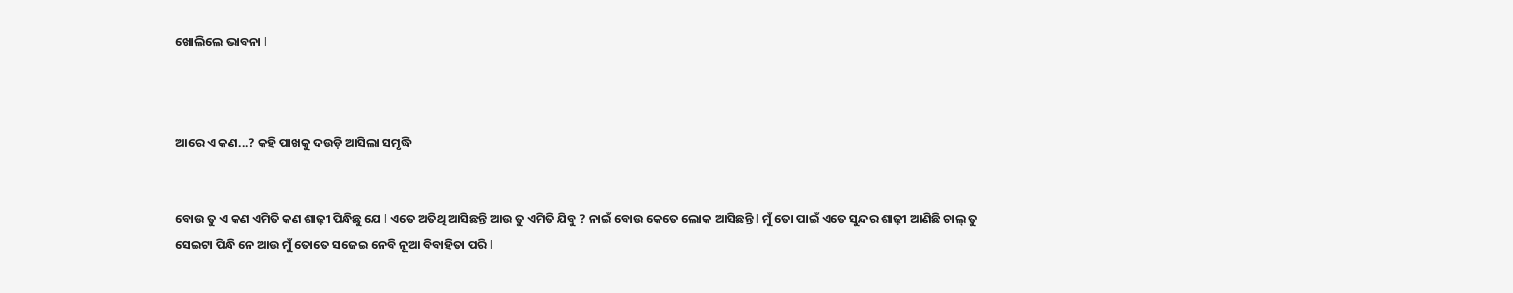ଖୋଲିଲେ ଭାବନା l



ଆରେ ଏ କଣ...? କହି ପାଖକୁ ଦଉଡ଼ି ଆସିଲା ସମୃଦ୍ଧି


ବୋଉ ତୁ ଏ କଣ ଏମିତି କଣ ଶାଢ଼ୀ ପିନ୍ଧିଛୁ ଯେ l ଏତେ ଅତିଥି ଆସିଛନ୍ତି ଆଉ ତୁ ଏମିତି ଯିବୁ ? ନାଇଁ ବୋଉ କେତେ ଲୋକ ଆସିଛନ୍ତି l ମୁଁ ତୋ ପାଇଁ ଏତେ ସୁନ୍ଦର ଶାଢ଼ୀ ଆଣିଛି ଚାଲ୍ ତୁ ସେଇଟା ପିନ୍ଧି ନେ ଆଉ ମୁଁ ତୋତେ ସଜେଇ ନେବି ନୂଆ ବିବାହିତା ପରି l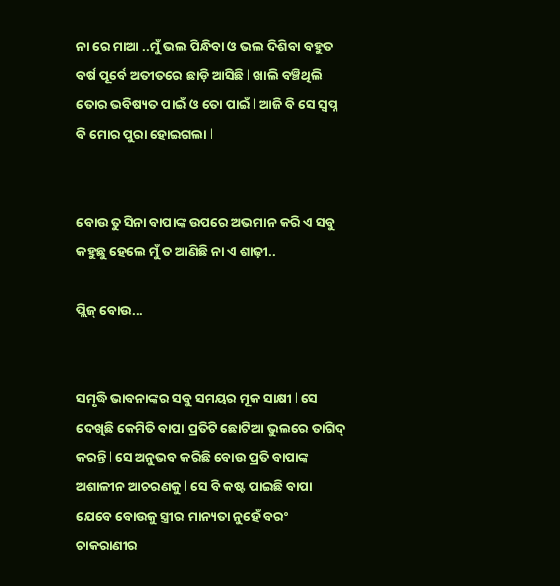ନା ରେ ମାଆ ..ମୁଁ ଭଲ ପିନ୍ଧିବା ଓ ଭଲ ଦିଶିବା ବହୁତ ବର୍ଷ ପୂର୍ବେ ଅତୀତରେ ଛାଡ଼ି ଆସିଛି l ଖାଲି ବଞ୍ଚିଥିଲି ତୋର ଭବିଷ୍ୟତ ପାଇଁ ଓ ତୋ ପାଇଁ l ଆଜି ବି ସେ ସ୍ଵପ୍ନ ବି ମୋର ପୁରା ହୋଇଗଲା l


ବୋଉ ତୁ ସିନା ବାପାଙ୍କ ଉପରେ ଅଭମାନ କରି ଏ ସବୁ କହୁଛୁ ହେଲେ ମୁଁ ତ ଆଣିଛି ନା ଏ ଶାଢ଼ୀ..

ପ୍ଲିଜ୍ ବୋଉ...


ସମୃଦ୍ଧି ଭାବନାଙ୍କର ସବୁ ସମୟର ମୂକ ସାକ୍ଷୀ l ସେ ଦେଖିଛି କେମିତି ବାପା ପ୍ରତିଟି ଛୋଟିଆ ଭୁଲରେ ତାଗିଦ୍ କରନ୍ତି l ସେ ଅନୁଭବ କରିଛି ବୋଉ ପ୍ରତି ବାପାଙ୍କ ଅଶାଳୀନ ଆଚରଣକୁ l ସେ ବି କଷ୍ଟ ପାଇଛି ବାପା ଯେବେ ବୋଉକୁ ସ୍ତ୍ରୀର ମାନ୍ୟତା ନୁହେଁ ବରଂ ଚାକରାଣୀର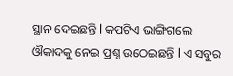ସ୍ଥାନ ଦେଇଛନ୍ତି l କପଟିଏ ଭାଙ୍ଗିଗଲେ ଔକାଦକୁ ନେଇ ପ୍ରଶ୍ନ ଉଠେଇଛନ୍ତି l ଏ ସବୁର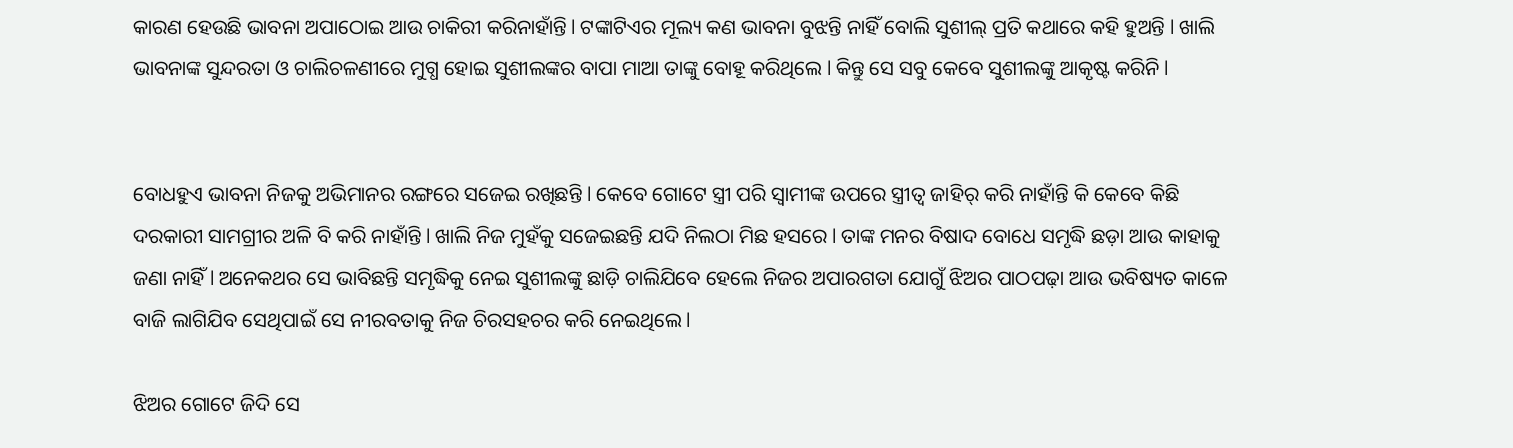କାରଣ ହେଉଛି ଭାବନା ଅପାଠୋଇ ଆଉ ଚାକିରୀ କରିନାହାଁନ୍ତି l ଟଙ୍କାଟିଏର ମୂଲ୍ୟ କଣ ଭାବନା ବୁଝନ୍ତି ନାହିଁ ବୋଲି ସୁଶୀଲ୍ ପ୍ରତି କଥାରେ କହି ହୁଅନ୍ତି l ଖାଲି ଭାବନାଙ୍କ ସୁନ୍ଦରତା ଓ ଚାଲିଚଳଣୀରେ ମୁଗ୍ଧ ହୋଇ ସୁଶୀଲଙ୍କର ବାପା ମାଆ ତାଙ୍କୁ ବୋହୂ କରିଥିଲେ l କିନ୍ତୁ ସେ ସବୁ କେବେ ସୁଶୀଲଙ୍କୁ ଆକୃଷ୍ଟ କରିନି l


ବୋଧହୁଏ ଭାବନା ନିଜକୁ ଅଭିମାନର ରଙ୍ଗରେ ସଜେଇ ରଖିଛନ୍ତି l କେବେ ଗୋଟେ ସ୍ତ୍ରୀ ପରି ସ୍ଵାମୀଙ୍କ ଉପରେ ସ୍ତ୍ରୀତ୍ଵ ଜାହିର୍ କରି ନାହାଁନ୍ତି କି କେବେ କିଛି ଦରକାରୀ ସାମଗ୍ରୀର ଅଳି ବି କରି ନାହାଁନ୍ତି l ଖାଲି ନିଜ ମୁହଁକୁ ସଜେଇଛନ୍ତି ଯଦି ନିଲଠା ମିଛ ହସରେ l ତାଙ୍କ ମନର ବିଷାଦ ବୋଧେ ସମୃଦ୍ଧି ଛଡ଼ା ଆଉ କାହାକୁ ଜଣା ନାହିଁ l ଅନେକଥର ସେ ଭାବିଛନ୍ତି ସମୃଦ୍ଧିକୁ ନେଇ ସୁଶୀଲଙ୍କୁ ଛାଡ଼ି ଚାଲିଯିବେ ହେଲେ ନିଜର ଅପାରଗତା ଯୋଗୁଁ ଝିଅର ପାଠପଢ଼ା ଆଉ ଭବିଷ୍ୟତ କାଳେ ବାଜି ଲାଗିଯିବ ସେଥିପାଇଁ ସେ ନୀରବତାକୁ ନିଜ ଚିରସହଚର କରି ନେଇଥିଲେ l

ଝିଅର ଗୋଟେ ଜିଦି ସେ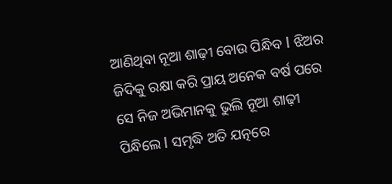ଆଣିଥିବା ନୂଆ ଶାଢ଼ୀ ବୋଉ ପିନ୍ଧିବ l ଝିଅର ଜିଦିକୁ ରକ୍ଷା କରି ପ୍ରାୟ ଅନେକ ବର୍ଷ ପରେ ସେ ନିଜ ଅଭିମାନକୁ ଭୁଲି ନୂଆ ଶାଢ଼ୀ ପିନ୍ଧିଲେ l ସମୃଦ୍ଧି ଅତି ଯତ୍ନରେ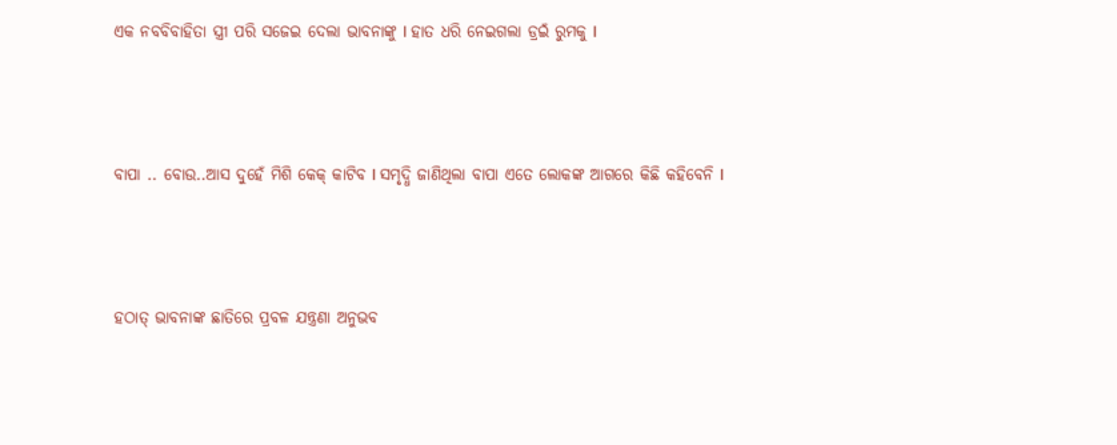ଏକ ନବବିବାହିତା ସ୍ତ୍ରୀ ପରି ସଜେଇ ଦେଲା ଭାବନାଙ୍କୁ l ହାତ ଧରି ନେଇଗଲା ଡ୍ରଇଁ ରୁମକୁ l



ବାପା .. ବୋଉ..ଆସ ଦୁହେଁ ମିଶି କେକ୍ କାଟିବ l ସମୃଦ୍ଧି ଜାଣିଥିଲା ବାପା ଏତେ ଲୋକଙ୍କ ଆଗରେ କିଛି କହିବେନି l



ହଠାତ୍ ଭାବନାଙ୍କ ଛାତିରେ ପ୍ରବଳ ଯନ୍ତ୍ରଣା ଅନୁଭବ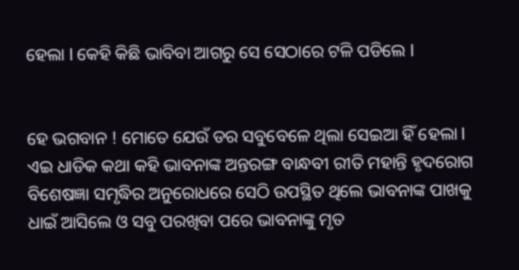ହେଲା l କେହି କିଛି ଭାବିବା ଆଗରୁ ସେ ସେଠାରେ ଟଳି ପଡିଲେ l


ହେ ଭଗବାନ ! ମୋତେ ଯେଉଁ ଡର ସବୁବେଳେ ଥିଲା ସେଇଆ ହିଁ ହେଲା l ଏଇ ଧାଡିକ କଥା କହି ଭାବନାଙ୍କ ଅନ୍ତରଙ୍ଗ ବାନ୍ଧବୀ ରୀତି ମହାନ୍ତି ହୃଦରୋଗ ବିଶେଷଜ୍ଞା ସମୃଦ୍ଧିର ଅନୁରୋଧରେ ସେଠି ଉପସ୍ଥିତ ଥିଲେ ଭାବନାଙ୍କ ପାଖକୁ ଧାଇଁ ଆସିଲେ ଓ ସବୁ ପରଖିବା ପରେ ଭାବନାଙ୍କୁ ମୃତ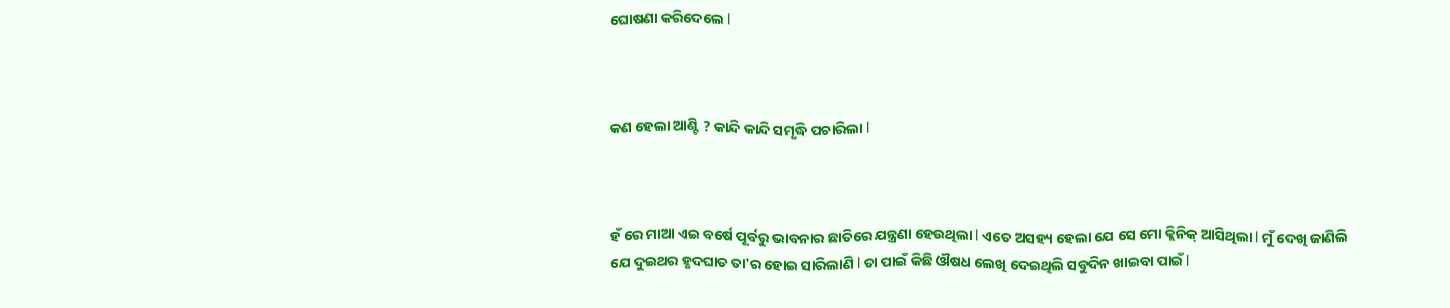ଘୋଷଣା କରିଦେଲେ l



କଣ ହେଲା ଆଣ୍ଟି ? କାନ୍ଦି କାନ୍ଦି ସମୃଦ୍ଧି ପଚାରିଲା l



ହଁ ରେ ମାଆ ଏଇ ବର୍ଷେ ପୂର୍ବରୁ ଭାବନାର ଛାତିରେ ଯନ୍ତ୍ରଣା ହେଉଥିଲା l ଏତେ ଅସହ୍ୟ ହେଲା ଯେ ସେ ମୋ କ୍ଲିନିକ୍ ଆସିଥିଲା l ମୁଁ ଦେଖି ଜାଣିଲି ଯେ ଦୁଇଥର ହୃଦଘାତ ତା'ର ହୋଇ ସାରିଲାଣି l ତା ପାଇଁ କିଛି ଔଷଧ ଲେଖି ଦେଇଥିଲି ସବୁଦିନ ଖାଇବା ପାଇଁ l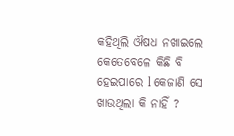କହିଥିଲି ଔଷଧ ନଖାଇଲେ କେତେବେଳେ କିଛି ବି ହେଇପାରେ l କେଜାଣି ସେ ଖାଉଥିଲା କି ନାହିଁ ?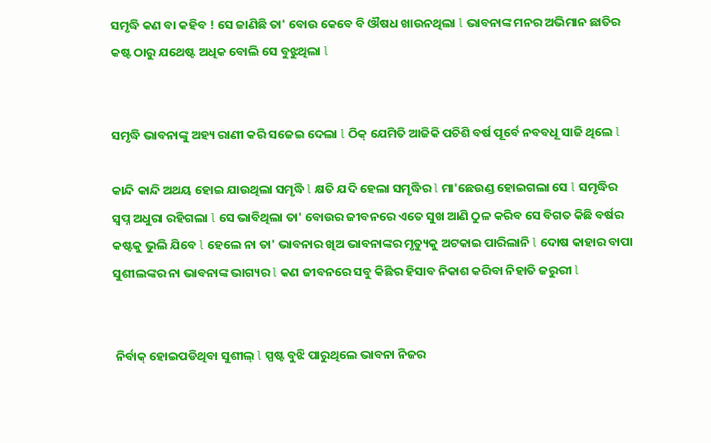ସମୃଦ୍ଧି କଣ ବା କହିବ ! ସେ ଜାଣିଛି ତା' ବୋଉ କେବେ ବି ଔଷଧ ଖାଉନଥିଲା l ଭାବନାଙ୍କ ମନର ଅଭିମାନ ଛାତିର କଷ୍ଟ ଠାରୁ ଯଥେଷ୍ଟ ଅଧିକ ବୋଲି ସେ ବୁଝୁଥିଲା l


ସମୃଦ୍ଧି ଭାବନାଙ୍କୁ ଅହ୍ୟ ରାଣୀ କରି ସଜେଇ ଦେଲା l ଠିକ୍ ଯେମିତି ଆଜିକି ପଚିଶି ବର୍ଷ ପୂର୍ବେ ନବବଧୂ ସାଜି ଥିଲେ l

କାନ୍ଦି କାନ୍ଦି ଅଥୟ ହୋଇ ଯାଉଥିଲା ସମୃଦ୍ଧି l କ୍ଷତି ଯଦି ହେଲା ସମୃଦ୍ଧିର l ମା'ଛେଉଣ୍ଡ ହୋଇଗଲା ସେ l ସମୃଦ୍ଧିର ସ୍ଵପ୍ନ ଅଧୁରା ରହିଗଲା l ସେ ଭାବିଥିଲା ତା' ବୋଉର ଜୀବନରେ ଏତେ ସୁଖ ଆଣି ଠୁଳ କରିବ ସେ ବିଗତ କିଛି ବର୍ଷର କଷ୍ଟକୁ ଭୁଲି ଯିବେ l ହେଲେ ନା ତା' ଭାବନାର ଖିଅ ଭାବନାଙ୍କର ମୃତ୍ୟୁକୁ ଅଟକାଇ ପାରିଲାନି l ଦୋଷ କାହାର ବାପା ସୁଶୀଲଙ୍କର ନା ଭାବନାଙ୍କ ଭାଗ୍ୟର l କଣ ଜୀବନରେ ସବୁ କିଛିର ହିସାବ ନିକାଶ କରିବା ନିହାତି ଜରୁରୀ l


 ନିର୍ବାକ୍ ହୋଇପଡିଥିବା ସୁଶୀଲ୍ l ସ୍ପଷ୍ଟ ବୁଝି ପାରୁଥିଲେ ଭାବନା ନିଜର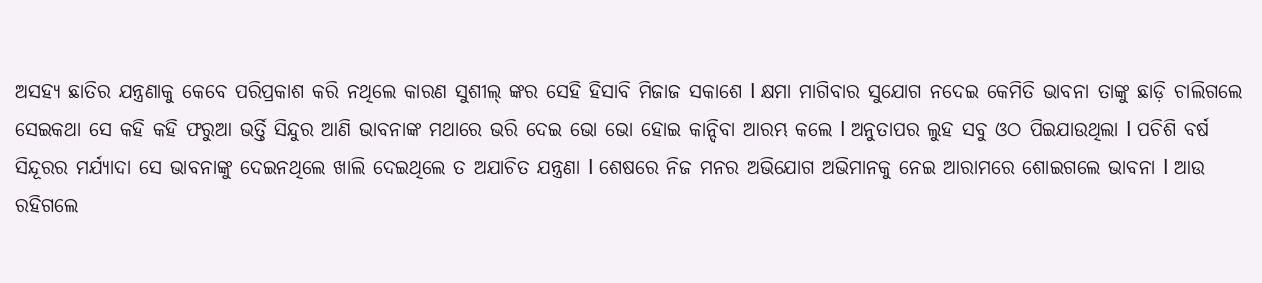ଅସହ୍ୟ ଛାତିର ଯନ୍ତ୍ରଣାକୁ କେବେ ପରିପ୍ରକାଶ କରି ନଥିଲେ କାରଣ ସୁଶୀଲ୍ ଙ୍କର ସେହି ହିସାବି ମିଜାଜ ସକାଶେ l କ୍ଷମା ମାଗିବାର ସୁଯୋଗ ନଦେଇ କେମିତି ଭାବନା ତାଙ୍କୁ ଛାଡ଼ି ଚାଲିଗଲେ ସେଇକଥା ସେ କହି କହି ଫରୁଆ ଭର୍ତ୍ତି ସିନ୍ଦୁର ଆଣି ଭାବନାଙ୍କ ମଥାରେ ଭରି ଦେଇ ଭୋ ଭୋ ହୋଇ କାନ୍ଦିବା ଆରମ୍ଭ କଲେ l ଅନୁତାପର ଲୁହ ସବୁ ଓଠ ପିଇଯାଉଥିଲା l ପଚିଶି ବର୍ଷ ସିନ୍ଦୂରର ମର୍ଯ୍ୟାଦା ସେ ଭାବନାଙ୍କୁ ଦେଇନଥିଲେ ଖାଲି ଦେଇଥିଲେ ତ ଅଯାଚିତ ଯନ୍ତ୍ରଣା l ଶେଷରେ ନିଜ ମନର ଅଭିଯୋଗ ଅଭିମାନକୁ ନେଇ ଆରାମରେ ଶୋଇଗଲେ ଭାବନା l ଆଉ ରହିଗଲେ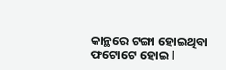କାନ୍ଥରେ ଟଙ୍ଗା ହୋଇଥିବା ଫଟୋଟେ ହୋଇ l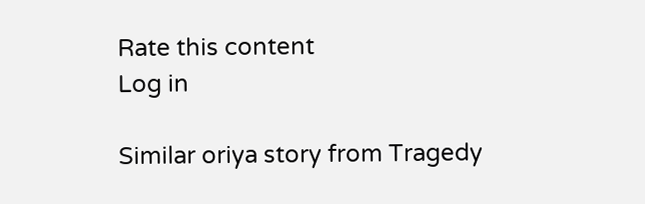Rate this content
Log in

Similar oriya story from Tragedy